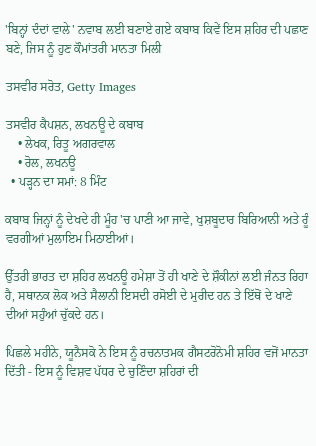'ਬਿਨ੍ਹਾਂ ਦੰਦਾਂ ਵਾਲੇ' ਨਵਾਬ ਲਈ ਬਣਾਏ ਗਏ ਕਬਾਬ ਕਿਵੇਂ ਇਸ ਸ਼ਹਿਰ ਦੀ ਪਛਾਣ ਬਣੇ, ਜਿਸ ਨੂੰ ਹੁਣ ਕੌਮਾਂਤਰੀ ਮਾਨਤਾ ਮਿਲੀ

ਤਸਵੀਰ ਸਰੋਤ, Getty Images

ਤਸਵੀਰ ਕੈਪਸ਼ਨ, ਲਖਨਊ ਦੇ ਕਬਾਬ
    • ਲੇਖਕ, ਰਿਤੂ ਅਗਰਵਾਲ
    • ਰੋਲ, ਲਖਨਊ
  • ਪੜ੍ਹਨ ਦਾ ਸਮਾਂ: 8 ਮਿੰਟ

ਕਬਾਬ ਜਿਨ੍ਹਾਂ ਨੂੰ ਦੇਖਦੇ ਹੀ ਮੂੰਹ 'ਚ ਪਾਣੀ ਆ ਜਾਵੇ, ਖੁਸ਼ਬੂਦਾਰ ਬਿਰਿਆਨੀ ਅਤੇ ਰੂੰ ਵਰਗੀਆਂ ਮੁਲਾਇਮ ਮਿਠਾਈਆਂ।

ਉੱਤਰੀ ਭਾਰਤ ਦਾ ਸ਼ਹਿਰ ਲਖਨਊ ਹਮੇਸ਼ਾ ਤੋਂ ਹੀ ਖਾਣੇ ਦੇ ਸ਼ੌਕੀਨਾਂ ਲਈ ਜੰਨਤ ਰਿਹਾ ਹੈ, ਸਥਾਨਕ ਲੋਕ ਅਤੇ ਸੈਲਾਨੀ ਇਸਦੀ ਰਸੋਈ ਦੇ ਮੁਰੀਦ ਹਨ ਤੇ ਇੱਥੋਂ ਦੇ ਖਾਣੇ ਦੀਆਂ ਸਹੁੰਆਂ ਚੁੱਕਦੇ ਹਨ।

ਪਿਛਲੇ ਮਹੀਨੇ, ਯੂਨੈਸਕੋ ਨੇ ਇਸ ਨੂੰ ਰਚਨਾਤਮਕ ਗੈਸਟਰੋਨੋਮੀ ਸ਼ਹਿਰ ਵਜੋਂ ਮਾਨਤਾ ਦਿੱਤੀ - ਇਸ ਨੂੰ ਵਿਸ਼ਵ ਪੱਧਰ ਦੇ ਚੁਣਿੰਦਾ ਸ਼ਹਿਰਾਂ ਦੀ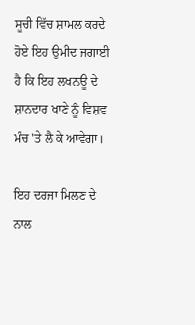ਸੂਚੀ ਵਿੱਚ ਸ਼ਾਮਲ ਕਰਦੇ ਹੋਏ ਇਹ ਉਮੀਦ ਜਗਾਈ ਹੈ ਕਿ ਇਹ ਲਖਨਊ ਦੇ ਸ਼ਾਨਦਾਰ ਖਾਣੇ ਨੂੰ ਵਿਸ਼ਵ ਮੰਚ 'ਤੇ ਲੈ ਕੇ ਆਵੇਗਾ।

ਇਹ ਦਰਜਾ ਮਿਲਣ ਦੇ ਨਾਲ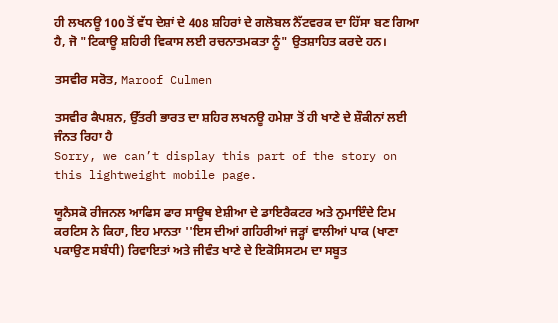ਹੀ ਲਖਨਊ 100 ਤੋਂ ਵੱਧ ਦੇਸ਼ਾਂ ਦੇ 408 ਸ਼ਹਿਰਾਂ ਦੇ ਗਲੋਬਲ ਨੈੱਟਵਰਕ ਦਾ ਹਿੱਸਾ ਬਣ ਗਿਆ ਹੈ, ਜੋ "ਟਿਕਾਊ ਸ਼ਹਿਰੀ ਵਿਕਾਸ ਲਈ ਰਚਨਾਤਮਕਤਾ ਨੂੰ" ਉਤਸ਼ਾਹਿਤ ਕਰਦੇ ਹਨ।

ਤਸਵੀਰ ਸਰੋਤ, Maroof Culmen

ਤਸਵੀਰ ਕੈਪਸ਼ਨ, ਉੱਤਰੀ ਭਾਰਤ ਦਾ ਸ਼ਹਿਰ ਲਖਨਊ ਹਮੇਸ਼ਾ ਤੋਂ ਹੀ ਖਾਣੇ ਦੇ ਸ਼ੌਕੀਨਾਂ ਲਈ ਜੰਨਤ ਰਿਹਾ ਹੈ
Sorry, we can’t display this part of the story on this lightweight mobile page.

ਯੂਨੈਸਕੋ ਰੀਜਨਲ ਆਫਿਸ ਫਾਰ ਸਾਊਥ ਏਸ਼ੀਆ ਦੇ ਡਾਇਰੈਕਟਰ ਅਤੇ ਨੁਮਾਇੰਦੇ ਟਿਮ ਕਰਟਿਸ ਨੇ ਕਿਹਾ, ਇਹ ਮਾਨਤਾ ''ਇਸ ਦੀਆਂ ਗਹਿਰੀਆਂ ਜੜ੍ਹਾਂ ਵਾਲੀਆਂ ਪਾਕ (ਖਾਣਾ ਪਕਾਉਣ ਸਬੰਧੀ) ਰਿਵਾਇਤਾਂ ਅਤੇ ਜੀਵੰਤ ਖਾਣੇ ਦੇ ਇਕੋਸਿਸਟਮ ਦਾ ਸਬੂਤ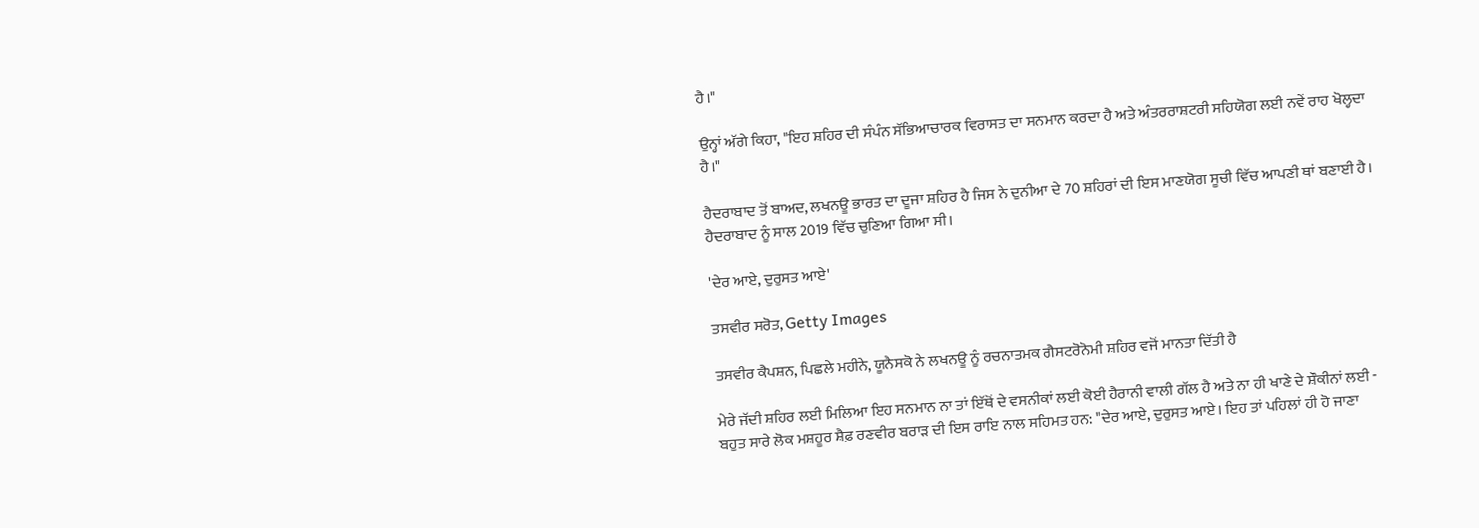ਹੈ।"

ਉਨ੍ਹਾਂ ਅੱਗੇ ਕਿਹਾ, "ਇਹ ਸ਼ਹਿਰ ਦੀ ਸੰਪੰਨ ਸੱਭਿਆਚਾਰਕ ਵਿਰਾਸਤ ਦਾ ਸਨਮਾਨ ਕਰਦਾ ਹੈ ਅਤੇ ਅੰਤਰਰਾਸ਼ਟਰੀ ਸਹਿਯੋਗ ਲਈ ਨਵੇਂ ਰਾਹ ਖੋਲ੍ਹਦਾ ਹੈ।"

ਹੈਦਰਾਬਾਦ ਤੋਂ ਬਾਅਦ, ਲਖਨਊ ਭਾਰਤ ਦਾ ਦੂਜਾ ਸ਼ਹਿਰ ਹੈ ਜਿਸ ਨੇ ਦੁਨੀਆ ਦੇ 70 ਸ਼ਹਿਰਾਂ ਦੀ ਇਸ ਮਾਣਯੋਗ ਸੂਚੀ ਵਿੱਚ ਆਪਣੀ ਥਾਂ ਬਣਾਈ ਹੈ। ਹੈਦਰਾਬਾਦ ਨੂੰ ਸਾਲ 2019 ਵਿੱਚ ਚੁਣਿਆ ਗਿਆ ਸੀ।

'ਦੇਰ ਆਏ, ਦੁਰੁਸਤ ਆਏ'

ਤਸਵੀਰ ਸਰੋਤ, Getty Images

ਤਸਵੀਰ ਕੈਪਸ਼ਨ, ਪਿਛਲੇ ਮਹੀਨੇ, ਯੂਨੈਸਕੋ ਨੇ ਲਖਨਊ ਨੂੰ ਰਚਨਾਤਮਕ ਗੈਸਟਰੋਨੋਮੀ ਸ਼ਹਿਰ ਵਜੋਂ ਮਾਨਤਾ ਦਿੱਤੀ ਹੈ

ਮੇਰੇ ਜੱਦੀ ਸ਼ਹਿਰ ਲਈ ਮਿਲਿਆ ਇਹ ਸਨਮਾਨ ਨਾ ਤਾਂ ਇੱਥੋਂ ਦੇ ਵਸਨੀਕਾਂ ਲਈ ਕੋਈ ਹੈਰਾਨੀ ਵਾਲੀ ਗੱਲ ਹੈ ਅਤੇ ਨਾ ਹੀ ਖਾਣੇ ਦੇ ਸ਼ੌਕੀਨਾਂ ਲਈ - ਬਹੁਤ ਸਾਰੇ ਲੋਕ ਮਸ਼ਹੂਰ ਸ਼ੈਫ਼ ਰਣਵੀਰ ਬਰਾੜ ਦੀ ਇਸ ਰਾਇ ਨਾਲ ਸਹਿਮਤ ਹਨ: "ਦੇਰ ਆਏ, ਦੁਰੁਸਤ ਆਏ। ਇਹ ਤਾਂ ਪਹਿਲਾਂ ਹੀ ਹੋ ਜਾਣਾ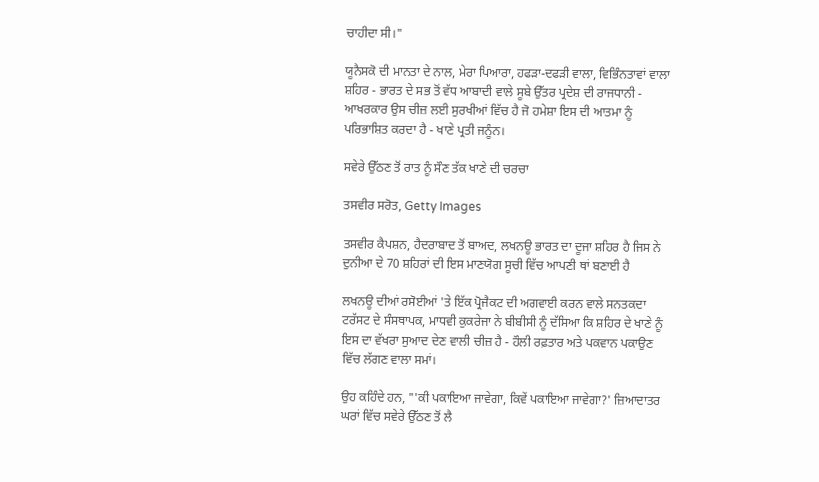ਚਾਹੀਦਾ ਸੀ।"

ਯੂਨੈਸਕੋ ਦੀ ਮਾਨਤਾ ਦੇ ਨਾਲ, ਮੇਰਾ ਪਿਆਰਾ, ਹਫੜਾ-ਦਫੜੀ ਵਾਲਾ, ਵਿਭਿੰਨਤਾਵਾਂ ਵਾਲਾ ਸ਼ਹਿਰ - ਭਾਰਤ ਦੇ ਸਭ ਤੋਂ ਵੱਧ ਆਬਾਦੀ ਵਾਲੇ ਸੂਬੇ ਉੱਤਰ ਪ੍ਰਦੇਸ਼ ਦੀ ਰਾਜਧਾਨੀ - ਆਖਰਕਾਰ ਉਸ ਚੀਜ਼ ਲਈ ਸੁਰਖੀਆਂ ਵਿੱਚ ਹੈ ਜੋ ਹਮੇਸ਼ਾ ਇਸ ਦੀ ਆਤਮਾ ਨੂੰ ਪਰਿਭਾਸ਼ਿਤ ਕਰਦਾ ਹੈ - ਖਾਣੇ ਪ੍ਰਤੀ ਜਨੂੰਨ।

ਸਵੇਰੇ ਉੱਠਣ ਤੋਂ ਰਾਤ ਨੂੰ ਸੌਣ ਤੱਕ ਖਾਣੇ ਦੀ ਚਰਚਾ

ਤਸਵੀਰ ਸਰੋਤ, Getty Images

ਤਸਵੀਰ ਕੈਪਸ਼ਨ, ਹੈਦਰਾਬਾਦ ਤੋਂ ਬਾਅਦ, ਲਖਨਊ ਭਾਰਤ ਦਾ ਦੂਜਾ ਸ਼ਹਿਰ ਹੈ ਜਿਸ ਨੇ ਦੁਨੀਆ ਦੇ 70 ਸ਼ਹਿਰਾਂ ਦੀ ਇਸ ਮਾਣਯੋਗ ਸੂਚੀ ਵਿੱਚ ਆਪਣੀ ਥਾਂ ਬਣਾਈ ਹੈ

ਲਖਨਊ ਦੀਆਂ ਰਸੋਈਆਂ 'ਤੇ ਇੱਕ ਪ੍ਰੋਜੈਕਟ ਦੀ ਅਗਵਾਈ ਕਰਨ ਵਾਲੇ ਸਨਤਕਦਾ ਟਰੱਸਟ ਦੇ ਸੰਸਥਾਪਕ, ਮਾਧਵੀ ਕੁਕਰੇਜਾ ਨੇ ਬੀਬੀਸੀ ਨੂੰ ਦੱਸਿਆ ਕਿ ਸ਼ਹਿਰ ਦੇ ਖਾਣੇ ਨੂੰ ਇਸ ਦਾ ਵੱਖਰਾ ਸੁਆਦ ਦੇਣ ਵਾਲੀ ਚੀਜ਼ ਹੈ - ਹੌਲੀ ਰਫ਼ਤਾਰ ਅਤੇ ਪਕਵਾਨ ਪਕਾਉਣ ਵਿੱਚ ਲੱਗਣ ਵਾਲਾ ਸਮਾਂ।

ਉਹ ਕਹਿੰਦੇ ਹਨ, "'ਕੀ ਪਕਾਇਆ ਜਾਵੇਗਾ, ਕਿਵੇਂ ਪਕਾਇਆ ਜਾਵੇਗਾ?' ਜ਼ਿਆਦਾਤਰ ਘਰਾਂ ਵਿੱਚ ਸਵੇਰੇ ਉੱਠਣ ਤੋਂ ਲੈ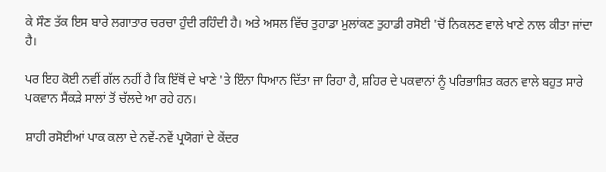ਕੇ ਸੌਣ ਤੱਕ ਇਸ ਬਾਰੇ ਲਗਾਤਾਰ ਚਰਚਾ ਹੁੰਦੀ ਰਹਿੰਦੀ ਹੈ। ਅਤੇ ਅਸਲ ਵਿੱਚ ਤੁਹਾਡਾ ਮੁਲਾਂਕਣ ਤੁਹਾਡੀ ਰਸੋਈ 'ਚੋਂ ਨਿਕਲਣ ਵਾਲੇ ਖਾਣੇ ਨਾਲ ਕੀਤਾ ਜਾਂਦਾ ਹੈ।

ਪਰ ਇਹ ਕੋਈ ਨਵੀਂ ਗੱਲ ਨਹੀਂ ਹੈ ਕਿ ਇੱਥੋਂ ਦੇ ਖਾਣੇ 'ਤੇ ਇੰਨਾ ਧਿਆਨ ਦਿੱਤਾ ਜਾ ਰਿਹਾ ਹੈ, ਸ਼ਹਿਰ ਦੇ ਪਕਵਾਨਾਂ ਨੂੰ ਪਰਿਭਾਸ਼ਿਤ ਕਰਨ ਵਾਲੇ ਬਹੁਤ ਸਾਰੇ ਪਕਵਾਨ ਸੈਂਕੜੇ ਸਾਲਾਂ ਤੋਂ ਚੱਲਦੇ ਆ ਰਹੇ ਹਨ।

ਸ਼ਾਹੀ ਰਸੋਈਆਂ ਪਾਕ ਕਲਾ ਦੇ ਨਵੇਂ-ਨਵੇਂ ਪ੍ਰਯੋਗਾਂ ਦੇ ਕੇਂਦਰ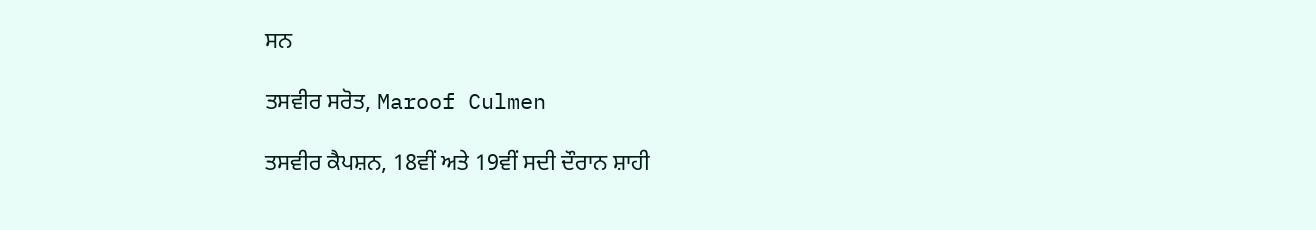ਸਨ

ਤਸਵੀਰ ਸਰੋਤ, Maroof Culmen

ਤਸਵੀਰ ਕੈਪਸ਼ਨ, 18ਵੀਂ ਅਤੇ 19ਵੀਂ ਸਦੀ ਦੌਰਾਨ ਸ਼ਾਹੀ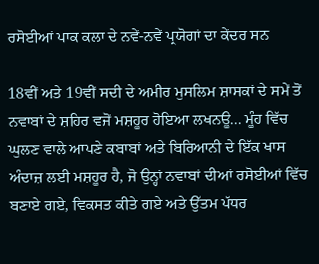ਰਸੋਈਆਂ ਪਾਕ ਕਲਾ ਦੇ ਨਵੇਂ-ਨਵੇਂ ਪ੍ਰਯੋਗਾਂ ਦਾ ਕੇਂਦਰ ਸਨ

18ਵੀਂ ਅਤੇ 19ਵੀਂ ਸਦੀ ਦੇ ਅਮੀਰ ਮੁਸਲਿਮ ਸ਼ਾਸਕਾਂ ਦੇ ਸਮੇਂ ਤੋਂ ਨਵਾਬਾਂ ਦੇ ਸ਼ਹਿਰ ਵਜੋਂ ਮਸ਼ਹੂਰ ਹੋਇਆ ਲਖਨਊ... ਮੂੰਹ ਵਿੱਚ ਘੁਲਣ ਵਾਲੇ ਆਪਣੇ ਕਬਾਬਾਂ ਅਤੇ ਬਿਰਿਆਨੀ ਦੇ ਇੱਕ ਖਾਸ ਅੰਦਾਜ਼ ਲਈ ਮਸ਼ਹੂਰ ਹੈ, ਜੋ ਉਨ੍ਹਾਂ ਨਵਾਬਾਂ ਦੀਆਂ ਰਸੋਈਆਂ ਵਿੱਚ ਬਣਾਏ ਗਏ, ਵਿਕਸਤ ਕੀਤੇ ਗਏ ਅਤੇ ਉੱਤਮ ਪੱਧਰ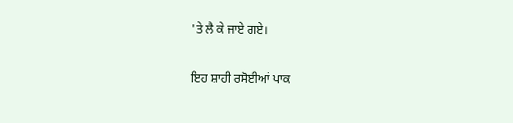'ਤੇ ਲੈ ਕੇ ਜਾਏ ਗਏ।

ਇਹ ਸ਼ਾਹੀ ਰਸੋਈਆਂ ਪਾਕ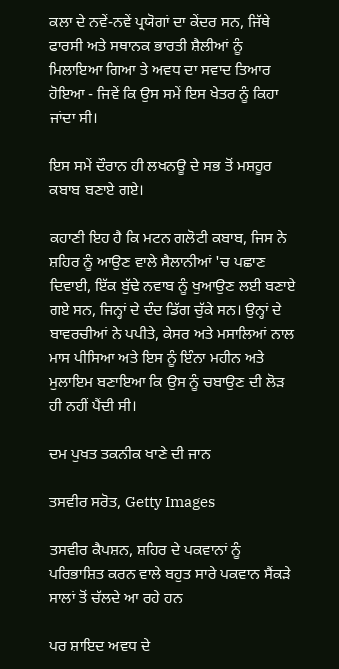ਕਲਾ ਦੇ ਨਵੇਂ-ਨਵੇਂ ਪ੍ਰਯੋਗਾਂ ਦਾ ਕੇਂਦਰ ਸਨ, ਜਿੱਥੇ ਫਾਰਸੀ ਅਤੇ ਸਥਾਨਕ ਭਾਰਤੀ ਸ਼ੈਲੀਆਂ ਨੂੰ ਮਿਲਾਇਆ ਗਿਆ ਤੇ ਅਵਧ ਦਾ ਸਵਾਦ ਤਿਆਰ ਹੋਇਆ - ਜਿਵੇਂ ਕਿ ਉਸ ਸਮੇਂ ਇਸ ਖੇਤਰ ਨੂੰ ਕਿਹਾ ਜਾਂਦਾ ਸੀ।

ਇਸ ਸਮੇਂ ਦੌਰਾਨ ਹੀ ਲਖਨਊ ਦੇ ਸਭ ਤੋਂ ਮਸ਼ਹੂਰ ਕਬਾਬ ਬਣਾਏ ਗਏ।

ਕਹਾਣੀ ਇਹ ਹੈ ਕਿ ਮਟਨ ਗਲੋਟੀ ਕਬਾਬ, ਜਿਸ ਨੇ ਸ਼ਹਿਰ ਨੂੰ ਆਉਣ ਵਾਲੇ ਸੈਲਾਨੀਆਂ 'ਚ ਪਛਾਣ ਦਿਵਾਈ, ਇੱਕ ਬੁੱਢੇ ਨਵਾਬ ਨੂੰ ਖੁਆਉਣ ਲਈ ਬਣਾਏ ਗਏ ਸਨ, ਜਿਨ੍ਹਾਂ ਦੇ ਦੰਦ ਡਿੱਗ ਚੁੱਕੇ ਸਨ। ਉਨ੍ਹਾਂ ਦੇ ਬਾਵਰਚੀਆਂ ਨੇ ਪਪੀਤੇ, ਕੇਸਰ ਅਤੇ ਮਸਾਲਿਆਂ ਨਾਲ ਮਾਸ ਪੀਸਿਆ ਅਤੇ ਇਸ ਨੂੰ ਇੰਨਾ ਮਹੀਨ ਅਤੇ ਮੁਲਾਇਮ ਬਣਾਇਆ ਕਿ ਉਸ ਨੂੰ ਚਬਾਉਣ ਦੀ ਲੋੜ ਹੀ ਨਹੀਂ ਪੈਂਦੀ ਸੀ।

ਦਮ ਪੁਖਤ ਤਕਨੀਕ ਖਾਣੇ ਦੀ ਜਾਨ

ਤਸਵੀਰ ਸਰੋਤ, Getty Images

ਤਸਵੀਰ ਕੈਪਸ਼ਨ, ਸ਼ਹਿਰ ਦੇ ਪਕਵਾਨਾਂ ਨੂੰ ਪਰਿਭਾਸ਼ਿਤ ਕਰਨ ਵਾਲੇ ਬਹੁਤ ਸਾਰੇ ਪਕਵਾਨ ਸੈਂਕੜੇ ਸਾਲਾਂ ਤੋਂ ਚੱਲਦੇ ਆ ਰਹੇ ਹਨ

ਪਰ ਸ਼ਾਇਦ ਅਵਧ ਦੇ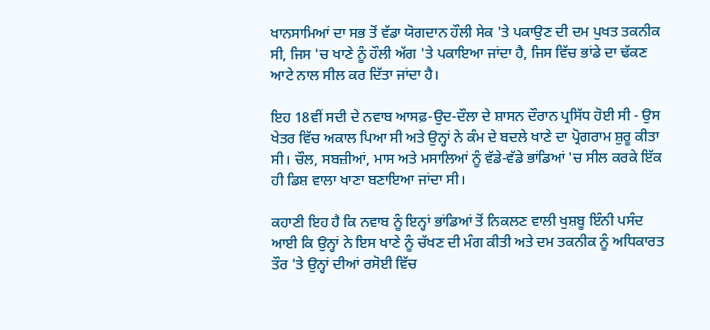ਖਾਨਸਾਮਿਆਂ ਦਾ ਸਭ ਤੋਂ ਵੱਡਾ ਯੋਗਦਾਨ ਹੌਲੀ ਸੇਕ 'ਤੇ ਪਕਾਉਣ ਦੀ ਦਮ ਪੁਖਤ ਤਕਨੀਕ ਸੀ, ਜਿਸ 'ਚ ਖਾਣੇ ਨੂੰ ਹੌਲੀ ਅੱਗ 'ਤੇ ਪਕਾਇਆ ਜਾਂਦਾ ਹੈ, ਜਿਸ ਵਿੱਚ ਭਾਂਡੇ ਦਾ ਢੱਕਣ ਆਟੇ ਨਾਲ ਸੀਲ ਕਰ ਦਿੱਤਾ ਜਾਂਦਾ ਹੈ।

ਇਹ 18ਵੀਂ ਸਦੀ ਦੇ ਨਵਾਬ ਆਸਫ਼-ਉਦ-ਦੌਲਾ ਦੇ ਸ਼ਾਸਨ ਦੌਰਾਨ ਪ੍ਰਸਿੱਧ ਹੋਈ ਸੀ - ਉਸ ਖੇਤਰ ਵਿੱਚ ਅਕਾਲ ਪਿਆ ਸੀ ਅਤੇ ਉਨ੍ਹਾਂ ਨੇ ਕੰਮ ਦੇ ਬਦਲੇ ਖਾਣੇ ਦਾ ਪ੍ਰੋਗਰਾਮ ਸ਼ੁਰੂ ਕੀਤਾ ਸੀ। ਚੌਲ, ਸਬਜ਼ੀਆਂ, ਮਾਸ ਅਤੇ ਮਸਾਲਿਆਂ ਨੂੰ ਵੱਡੇ-ਵੱਡੇ ਭਾਂਡਿਆਂ 'ਚ ਸੀਲ ਕਰਕੇ ਇੱਕ ਹੀ ਡਿਸ਼ ਵਾਲਾ ਖਾਣਾ ਬਣਾਇਆ ਜਾਂਦਾ ਸੀ।

ਕਹਾਣੀ ਇਹ ਹੈ ਕਿ ਨਵਾਬ ਨੂੰ ਇਨ੍ਹਾਂ ਭਾਂਡਿਆਂ ਤੋਂ ਨਿਕਲਣ ਵਾਲੀ ਖੁਸ਼ਬੂ ਇੰਨੀ ਪਸੰਦ ਆਈ ਕਿ ਉਨ੍ਹਾਂ ਨੇ ਇਸ ਖਾਣੇ ਨੂੰ ਚੱਖਣ ਦੀ ਮੰਗ ਕੀਤੀ ਅਤੇ ਦਮ ਤਕਨੀਕ ਨੂੰ ਅਧਿਕਾਰਤ ਤੌਰ 'ਤੇ ਉਨ੍ਹਾਂ ਦੀਆਂ ਰਸੋਈ ਵਿੱਚ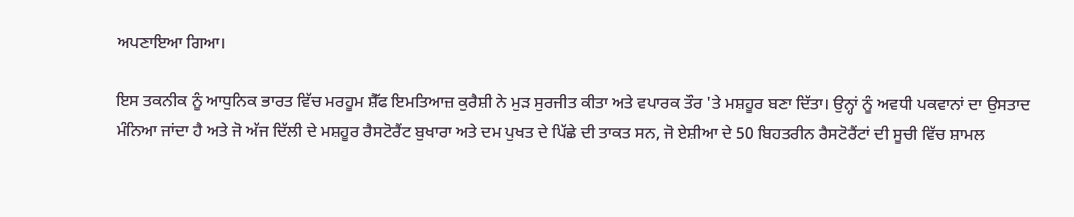ਅਪਣਾਇਆ ਗਿਆ।

ਇਸ ਤਕਨੀਕ ਨੂੰ ਆਧੁਨਿਕ ਭਾਰਤ ਵਿੱਚ ਮਰਹੂਮ ਸ਼ੈੱਫ ਇਮਤਿਆਜ਼ ਕੁਰੈਸ਼ੀ ਨੇ ਮੁੜ ਸੁਰਜੀਤ ਕੀਤਾ ਅਤੇ ਵਪਾਰਕ ਤੌਰ 'ਤੇ ਮਸ਼ਹੂਰ ਬਣਾ ਦਿੱਤਾ। ਉਨ੍ਹਾਂ ਨੂੰ ਅਵਧੀ ਪਕਵਾਨਾਂ ਦਾ ਉਸਤਾਦ ਮੰਨਿਆ ਜਾਂਦਾ ਹੈ ਅਤੇ ਜੋ ਅੱਜ ਦਿੱਲੀ ਦੇ ਮਸ਼ਹੂਰ ਰੈਸਟੋਰੈਂਟ ਬੁਖਾਰਾ ਅਤੇ ਦਮ ਪੁਖਤ ਦੇ ਪਿੱਛੇ ਦੀ ਤਾਕਤ ਸਨ, ਜੋ ਏਸ਼ੀਆ ਦੇ 50 ਬਿਹਤਰੀਨ ਰੈਸਟੋਰੈਂਟਾਂ ਦੀ ਸੂਚੀ ਵਿੱਚ ਸ਼ਾਮਲ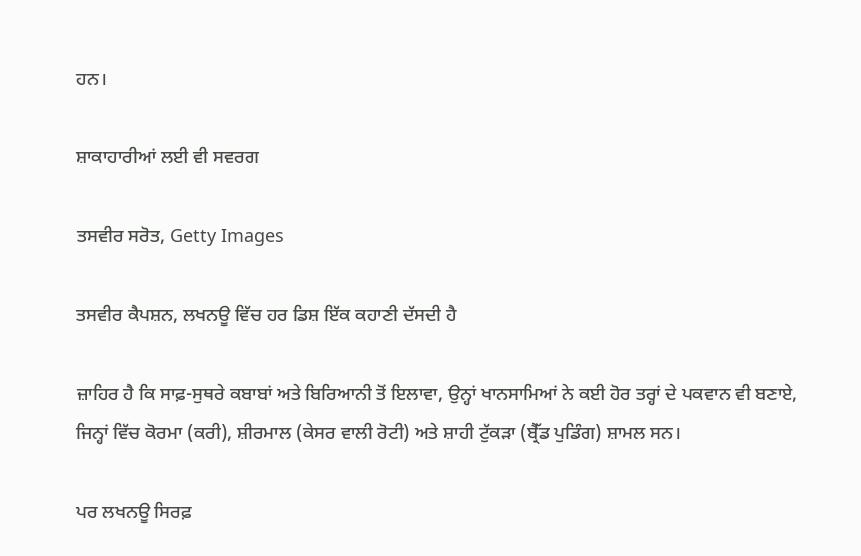ਹਨ।

ਸ਼ਾਕਾਹਾਰੀਆਂ ਲਈ ਵੀ ਸਵਰਗ

ਤਸਵੀਰ ਸਰੋਤ, Getty Images

ਤਸਵੀਰ ਕੈਪਸ਼ਨ, ਲਖਨਊ ਵਿੱਚ ਹਰ ਡਿਸ਼ ਇੱਕ ਕਹਾਣੀ ਦੱਸਦੀ ਹੈ

ਜ਼ਾਹਿਰ ਹੈ ਕਿ ਸਾਫ਼-ਸੁਥਰੇ ਕਬਾਬਾਂ ਅਤੇ ਬਿਰਿਆਨੀ ਤੋਂ ਇਲਾਵਾ, ਉਨ੍ਹਾਂ ਖਾਨਸਾਮਿਆਂ ਨੇ ਕਈ ਹੋਰ ਤਰ੍ਹਾਂ ਦੇ ਪਕਵਾਨ ਵੀ ਬਣਾਏ, ਜਿਨ੍ਹਾਂ ਵਿੱਚ ਕੋਰਮਾ (ਕਰੀ), ਸ਼ੀਰਮਾਲ (ਕੇਸਰ ਵਾਲੀ ਰੋਟੀ) ਅਤੇ ਸ਼ਾਹੀ ਟੁੱਕੜਾ (ਬ੍ਰੈੱਡ ਪੁਡਿੰਗ) ਸ਼ਾਮਲ ਸਨ।

ਪਰ ਲਖਨਊ ਸਿਰਫ਼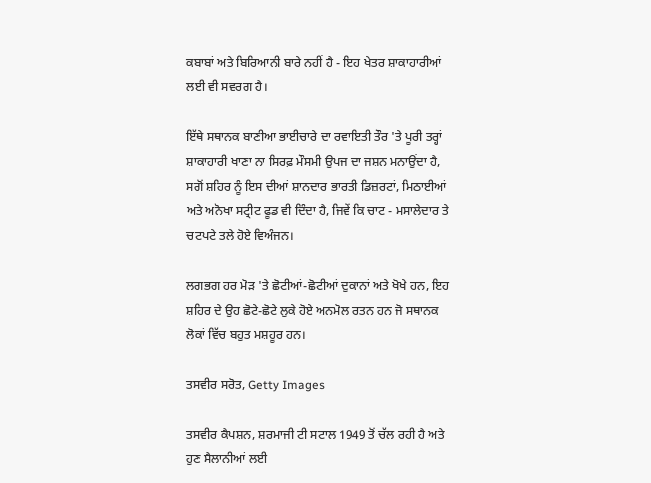ਕਬਾਬਾਂ ਅਤੇ ਬਿਰਿਆਨੀ ਬਾਰੇ ਨਹੀਂ ਹੈ - ਇਹ ਖੇਤਰ ਸ਼ਾਕਾਹਾਰੀਆਂ ਲਈ ਵੀ ਸਵਰਗ ਹੈ।

ਇੱਥੇ ਸਥਾਨਕ ਬਾਣੀਆ ਭਾਈਚਾਰੇ ਦਾ ਰਵਾਇਤੀ ਤੌਰ 'ਤੇ ਪੂਰੀ ਤਰ੍ਹਾਂ ਸ਼ਾਕਾਹਾਰੀ ਖਾਣਾ ਨਾ ਸਿਰਫ਼ ਮੌਸਮੀ ਉਪਜ ਦਾ ਜਸ਼ਨ ਮਨਾਉਂਦਾ ਹੈ, ਸਗੋਂ ਸ਼ਹਿਰ ਨੂੰ ਇਸ ਦੀਆਂ ਸ਼ਾਨਦਾਰ ਭਾਰਤੀ ਡਿਜ਼ਰਟਾਂ, ਮਿਠਾਈਆਂ ਅਤੇ ਅਨੋਖਾ ਸਟ੍ਰੀਟ ਫੂਡ ਵੀ ਦਿੰਦਾ ਹੈ, ਜਿਵੇਂ ਕਿ ਚਾਟ - ਮਸਾਲੇਦਾਰ ਤੇ ਚਟਪਟੇ ਤਲੇ ਹੋਏ ਵਿਅੰਜਨ।

ਲਗਭਗ ਹਰ ਮੋੜ 'ਤੇ ਛੋਟੀਆਂ-ਛੋਟੀਆਂ ਦੁਕਾਨਾਂ ਅਤੇ ਖੋਖੇ ਹਨ, ਇਹ ਸ਼ਹਿਰ ਦੇ ਉਹ ਛੋਟੇ-ਛੋਟੇ ਲੁਕੇ ਹੋਏ ਅਨਮੋਲ ਰਤਨ ਹਨ ਜੋ ਸਥਾਨਕ ਲੋਕਾਂ ਵਿੱਚ ਬਹੁਤ ਮਸ਼ਹੂਰ ਹਨ।

ਤਸਵੀਰ ਸਰੋਤ, Getty Images

ਤਸਵੀਰ ਕੈਪਸ਼ਨ, ਸ਼ਰਮਾਜੀ ਟੀ ਸਟਾਲ 1949 ਤੋਂ ਚੱਲ ਰਹੀ ਹੈ ਅਤੇ ਹੁਣ ਸੈਲਾਨੀਆਂ ਲਈ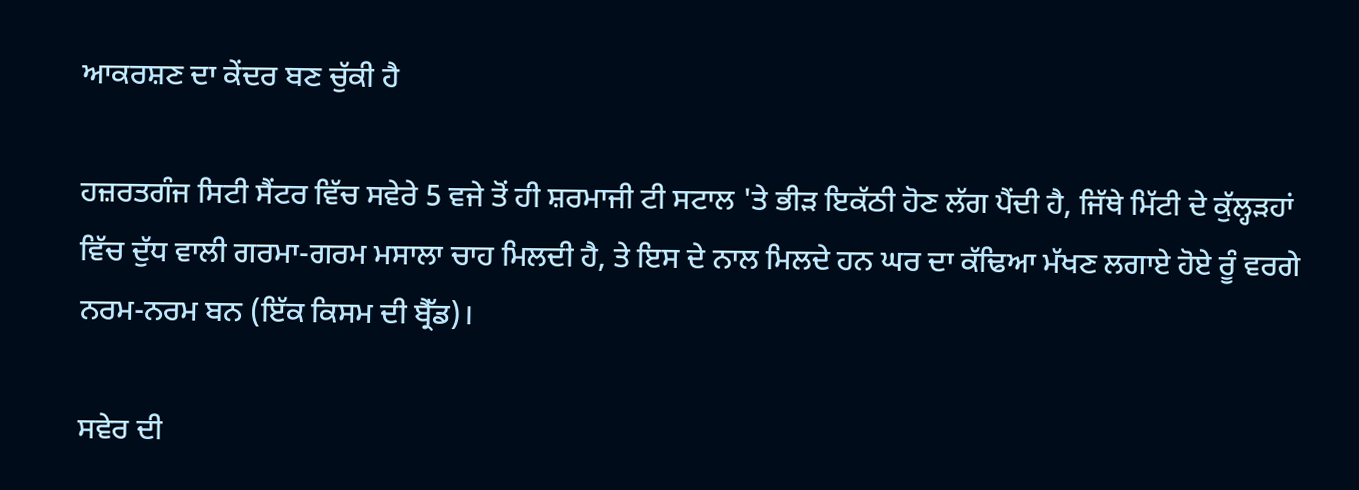ਆਕਰਸ਼ਣ ਦਾ ਕੇਂਦਰ ਬਣ ਚੁੱਕੀ ਹੈ

ਹਜ਼ਰਤਗੰਜ ਸਿਟੀ ਸੈਂਟਰ ਵਿੱਚ ਸਵੇਰੇ 5 ਵਜੇ ਤੋਂ ਹੀ ਸ਼ਰਮਾਜੀ ਟੀ ਸਟਾਲ 'ਤੇ ਭੀੜ ਇਕੱਠੀ ਹੋਣ ਲੱਗ ਪੈਂਦੀ ਹੈ, ਜਿੱਥੇ ਮਿੱਟੀ ਦੇ ਕੁੱਲ੍ਹੜਹਾਂ ਵਿੱਚ ਦੁੱਧ ਵਾਲੀ ਗਰਮਾ-ਗਰਮ ਮਸਾਲਾ ਚਾਹ ਮਿਲਦੀ ਹੈ, ਤੇ ਇਸ ਦੇ ਨਾਲ ਮਿਲਦੇ ਹਨ ਘਰ ਦਾ ਕੱਢਿਆ ਮੱਖਣ ਲਗਾਏ ਹੋਏ ਰੂੰ ਵਰਗੇ ਨਰਮ-ਨਰਮ ਬਨ (ਇੱਕ ਕਿਸਮ ਦੀ ਬ੍ਰੈੱਡ)।

ਸਵੇਰ ਦੀ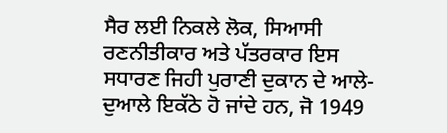ਸੈਰ ਲਈ ਨਿਕਲੇ ਲੋਕ, ਸਿਆਸੀ ਰਣਨੀਤੀਕਾਰ ਅਤੇ ਪੱਤਰਕਾਰ ਇਸ ਸਧਾਰਣ ਜਿਹੀ ਪੁਰਾਣੀ ਦੁਕਾਨ ਦੇ ਆਲੇ-ਦੁਆਲੇ ਇਕੱਠੇ ਹੋ ਜਾਂਦੇ ਹਨ, ਜੋ 1949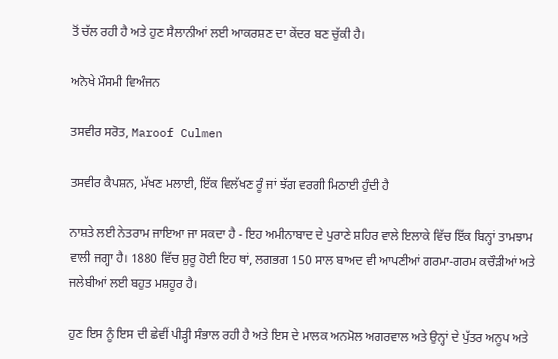ਤੋਂ ਚੱਲ ਰਹੀ ਹੈ ਅਤੇ ਹੁਣ ਸੈਲਾਨੀਆਂ ਲਈ ਆਕਰਸ਼ਣ ਦਾ ਕੇਂਦਰ ਬਣ ਚੁੱਕੀ ਹੈ।

ਅਨੋਖੇ ਮੌਸਮੀ ਵਿਅੰਜਨ

ਤਸਵੀਰ ਸਰੋਤ, Maroof Culmen

ਤਸਵੀਰ ਕੈਪਸ਼ਨ, ਮੱਖਣ ਮਲਾਈ, ਇੱਕ ਵਿਲੱਖਣ ਰੂੰ ਜਾਂ ਝੱਗ ਵਰਗੀ ਮਿਠਾਈ ਹੁੰਦੀ ਹੈ

ਨਾਸ਼ਤੇ ਲਈ ਨੇਤਰਾਮ ਜਾਇਆ ਜਾ ਸਕਦਾ ਹੈ - ਇਹ ਅਮੀਨਾਬਾਦ ਦੇ ਪੁਰਾਣੇ ਸ਼ਹਿਰ ਵਾਲੇ ਇਲਾਕੇ ਵਿੱਚ ਇੱਕ ਬਿਨ੍ਹਾਂ ਤਾਮਝਾਮ ਵਾਲੀ ਜਗ੍ਹਾ ਹੈ। 1880 ਵਿੱਚ ਸ਼ੁਰੂ ਹੋਈ ਇਹ ਥਾਂ, ਲਗਭਗ 150 ਸਾਲ ਬਾਅਦ ਵੀ ਆਪਣੀਆਂ ਗਰਮਾ-ਗਰਮ ਕਚੌੜੀਆਂ ਅਤੇ ਜਲੇਬੀਆਂ ਲਈ ਬਹੁਤ ਮਸ਼ਹੂਰ ਹੈ।

ਹੁਣ ਇਸ ਨੂੰ ਇਸ ਦੀ ਛੇਵੀਂ ਪੀੜ੍ਹੀ ਸੰਭਾਲ ਰਹੀ ਹੈ ਅਤੇ ਇਸ ਦੇ ਮਾਲਕ ਅਨਮੋਲ ਅਗਰਵਾਲ ਅਤੇ ਉਨ੍ਹਾਂ ਦੇ ਪੁੱਤਰ ਅਨੂਪ ਅਤੇ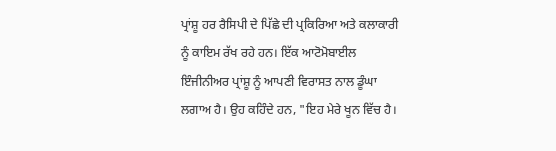ਪ੍ਰਾਂਸ਼ੂ ਹਰ ਰੈਸਿਪੀ ਦੇ ਪਿੱਛੇ ਦੀ ਪ੍ਰਕਿਰਿਆ ਅਤੇ ਕਲਾਕਾਰੀ ਨੂੰ ਕਾਇਮ ਰੱਖ ਰਹੇ ਹਨ। ਇੱਕ ਆਟੋਮੋਬਾਈਲ ਇੰਜੀਨੀਅਰ ਪ੍ਰਾਂਸ਼ੂ ਨੂੰ ਆਪਣੀ ਵਿਰਾਸਤ ਨਾਲ ਡੂੰਘਾ ਲਗਾਅ ਹੈ। ਉਹ ਕਹਿੰਦੇ ਹਨ, "ਇਹ ਮੇਰੇ ਖੂਨ ਵਿੱਚ ਹੈ।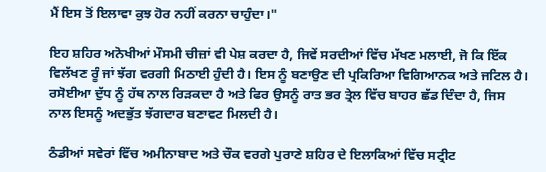ਮੈਂ ਇਸ ਤੋਂ ਇਲਾਵਾ ਕੁਝ ਹੋਰ ਨਹੀਂ ਕਰਨਾ ਚਾਹੁੰਦਾ।"

ਇਹ ਸ਼ਹਿਰ ਅਨੋਖੀਆਂ ਮੌਸਮੀ ਚੀਜ਼ਾਂ ਵੀ ਪੇਸ਼ ਕਰਦਾ ਹੈ, ਜਿਵੇਂ ਸਰਦੀਆਂ ਵਿੱਚ ਮੱਖਣ ਮਲਾਈ, ਜੋ ਕਿ ਇੱਕ ਵਿਲੱਖਣ ਰੂੰ ਜਾਂ ਝੱਗ ਵਰਗੀ ਮਿਠਾਈ ਹੁੰਦੀ ਹੈ। ਇਸ ਨੂੰ ਬਣਾਉਣ ਦੀ ਪ੍ਰਕਿਰਿਆ ਵਿਗਿਆਨਕ ਅਤੇ ਜਟਿਲ ਹੈ। ਰਸੋਈਆ ਦੁੱਧ ਨੂੰ ਹੱਥ ਨਾਲ ਰਿੜਕਦਾ ਹੈ ਅਤੇ ਫਿਰ ਉਸਨੂੰ ਰਾਤ ਭਰ ਤ੍ਰੇਲ ਵਿੱਚ ਬਾਹਰ ਛੱਡ ਦਿੰਦਾ ਹੈ, ਜਿਸ ਨਾਲ ਇਸਨੂੰ ਅਦਭੁੱਤ ਝੱਗਦਾਰ ਬਣਾਵਟ ਮਿਲਦੀ ਹੈ।

ਠੰਡੀਆਂ ਸਵੇਰਾਂ ਵਿੱਚ ਅਮੀਨਾਬਾਦ ਅਤੇ ਚੌਕ ਵਰਗੇ ਪੁਰਾਣੇ ਸ਼ਹਿਰ ਦੇ ਇਲਾਕਿਆਂ ਵਿੱਚ ਸਟ੍ਰੀਟ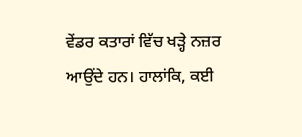ਵੇਂਡਰ ਕਤਾਰਾਂ ਵਿੱਚ ਖੜ੍ਹੇ ਨਜ਼ਰ ਆਉਂਦੇ ਹਨ। ਹਾਲਾਂਕਿ, ਕਈ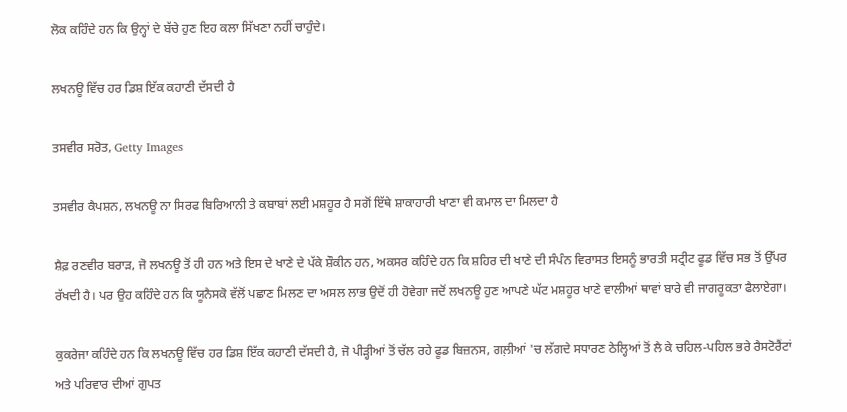ਲੋਕ ਕਹਿੰਦੇ ਹਨ ਕਿ ਉਨ੍ਹਾਂ ਦੇ ਬੱਚੇ ਹੁਣ ਇਹ ਕਲਾ ਸਿੱਖਣਾ ਨਹੀਂ ਚਾਹੁੰਦੇ।

ਲਖਨਊ ਵਿੱਚ ਹਰ ਡਿਸ਼ ਇੱਕ ਕਹਾਣੀ ਦੱਸਦੀ ਹੈ

ਤਸਵੀਰ ਸਰੋਤ, Getty Images

ਤਸਵੀਰ ਕੈਪਸ਼ਨ, ਲਖਨਊ ਨਾ ਸਿਰਫ ਬਿਰਿਆਨੀ ਤੇ ਕਬਾਬਾਂ ਲਈ ਮਸ਼ਹੂਰ ਹੈ ਸਗੋਂ ਇੱਥੇ ਸ਼ਾਕਾਹਾਰੀ ਖਾਣਾ ਵੀ ਕਮਾਲ ਦਾ ਮਿਲਦਾ ਹੈ

ਸ਼ੈਫ਼ ਰਣਵੀਰ ਬਰਾੜ, ਜੋ ਲਖਨਊ ਤੋਂ ਹੀ ਹਨ ਅਤੇ ਇਸ ਦੇ ਖਾਣੇ ਦੇ ਪੱਕੇ ਸ਼ੌਕੀਨ ਹਨ, ਅਕਸਰ ਕਹਿੰਦੇ ਹਨ ਕਿ ਸ਼ਹਿਰ ਦੀ ਖਾਣੇ ਦੀ ਸੰਪੰਨ ਵਿਰਾਸਤ ਇਸਨੂੰ ਭਾਰਤੀ ਸਟ੍ਰੀਟ ਫੂਡ ਵਿੱਚ ਸਭ ਤੋਂ ਉੱਪਰ ਰੱਖਦੀ ਹੈ। ਪਰ ਉਹ ਕਹਿੰਦੇ ਹਨ ਕਿ ਯੂਨੈਸਕੋ ਵੱਲੋਂ ਪਛਾਣ ਮਿਲਣ ਦਾ ਅਸਲ ਲਾਭ ਉਦੋਂ ਹੀ ਹੋਵੇਗਾ ਜਦੋਂ ਲਖਨਊ ਹੁਣ ਆਪਣੇ ਘੱਟ ਮਸ਼ਹੂਰ ਖਾਣੇ ਵਾਲੀਆਂ ਥਾਵਾਂ ਬਾਰੇ ਵੀ ਜਾਗਰੂਕਤਾ ਫੈਲਾਏਗਾ।

ਕੁਕਰੇਜਾ ਕਹਿੰਦੇ ਹਨ ਕਿ ਲਖਨਊ ਵਿੱਚ ਹਰ ਡਿਸ਼ ਇੱਕ ਕਹਾਣੀ ਦੱਸਦੀ ਹੈ, ਜੋ ਪੀੜ੍ਹੀਆਂ ਤੋਂ ਚੱਲ ਰਹੇ ਫੂਡ ਬਿਜ਼ਨਸ, ਗਲ਼ੀਆਂ 'ਚ ਲੱਗਦੇ ਸਧਾਰਣ ਠੇਲ੍ਹਿਆਂ ਤੋਂ ਲੈ ਕੇ ਚਹਿਲ-ਪਹਿਲ ਭਰੇ ਰੈਸਟੋਰੈਂਟਾਂ ਅਤੇ ਪਰਿਵਾਰ ਦੀਆਂ ਗੁਪਤ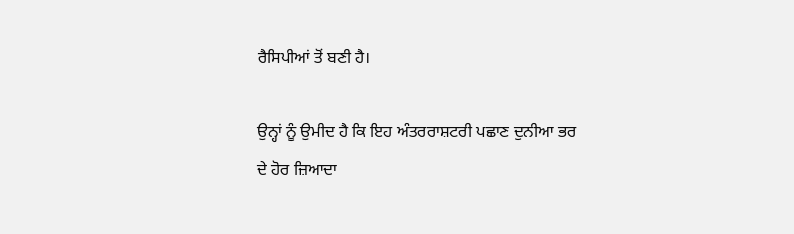ਰੈਸਿਪੀਆਂ ਤੋਂ ਬਣੀ ਹੈ।

ਉਨ੍ਹਾਂ ਨੂੰ ਉਮੀਦ ਹੈ ਕਿ ਇਹ ਅੰਤਰਰਾਸ਼ਟਰੀ ਪਛਾਣ ਦੁਨੀਆ ਭਰ ਦੇ ਹੋਰ ਜ਼ਿਆਦਾ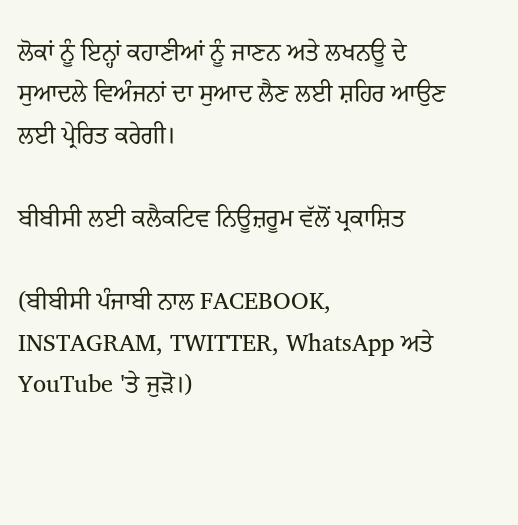ਲੋਕਾਂ ਨੂੰ ਇਨ੍ਹਾਂ ਕਹਾਣੀਆਂ ਨੂੰ ਜਾਣਨ ਅਤੇ ਲਖਨਊ ਦੇ ਸੁਆਦਲੇ ਵਿਅੰਜਨਾਂ ਦਾ ਸੁਆਦ ਲੈਣ ਲਈ ਸ਼ਹਿਰ ਆਉਣ ਲਈ ਪ੍ਰੇਰਿਤ ਕਰੇਗੀ।

ਬੀਬੀਸੀ ਲਈ ਕਲੈਕਟਿਵ ਨਿਊਜ਼ਰੂਮ ਵੱਲੋਂ ਪ੍ਰਕਾਸ਼ਿਤ

(ਬੀਬੀਸੀ ਪੰਜਾਬੀ ਨਾਲ FACEBOOK, INSTAGRAM, TWITTER, WhatsApp ਅਤੇ YouTube 'ਤੇ ਜੁੜੋ।)